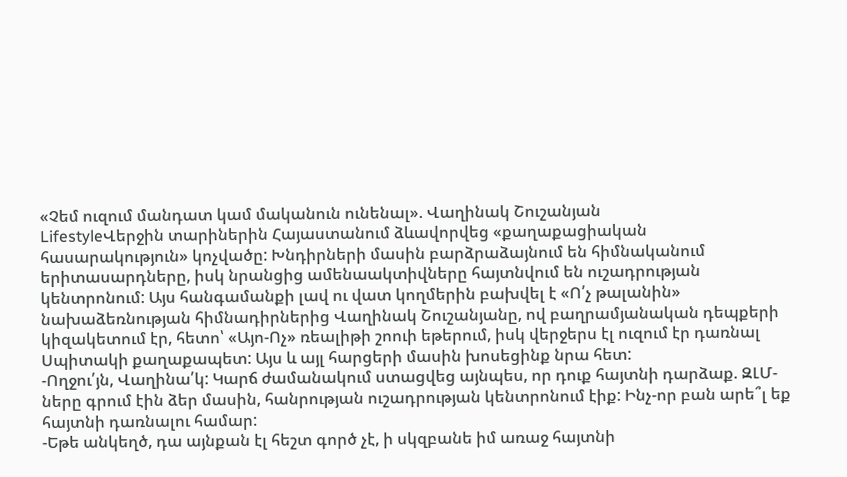«Չեմ ուզում մանդատ կամ մականուն ունենալ». Վաղինակ Շուշանյան
LifestyleՎերջին տարիներին Հայաստանում ձևավորվեց «քաղաքացիական հասարակություն» կոչվածը: Խնդիրների մասին բարձրաձայնում են հիմնականում երիտասարդները, իսկ նրանցից ամենաակտիվները հայտնվում են ուշադրության կենտրոնում: Այս հանգամանքի լավ ու վատ կողմերին բախվել է «Ո՛չ թալանին» նախաձեռնության հիմնադիրներից Վաղինակ Շուշանյանը, ով բաղրամյանական դեպքերի կիզակետում էր, հետո՝ «Այո-Ոչ» ռեալիթի շոուի եթերում, իսկ վերջերս էլ ուզում էր դառնալ Սպիտակի քաղաքապետ: Այս և այլ հարցերի մասին խոսեցինք նրա հետ:
-Ողջու՛յն, Վաղինա՛կ: Կարճ ժամանակում ստացվեց այնպես, որ դուք հայտնի դարձաք. ԶԼՄ-ները գրում էին ձեր մասին, հանրության ուշադրության կենտրոնում էիք: Ինչ-որ բան արե՞լ եք հայտնի դառնալու համար:
-Եթե անկեղծ, դա այնքան էլ հեշտ գործ չէ, ի սկզբանե իմ առաջ հայտնի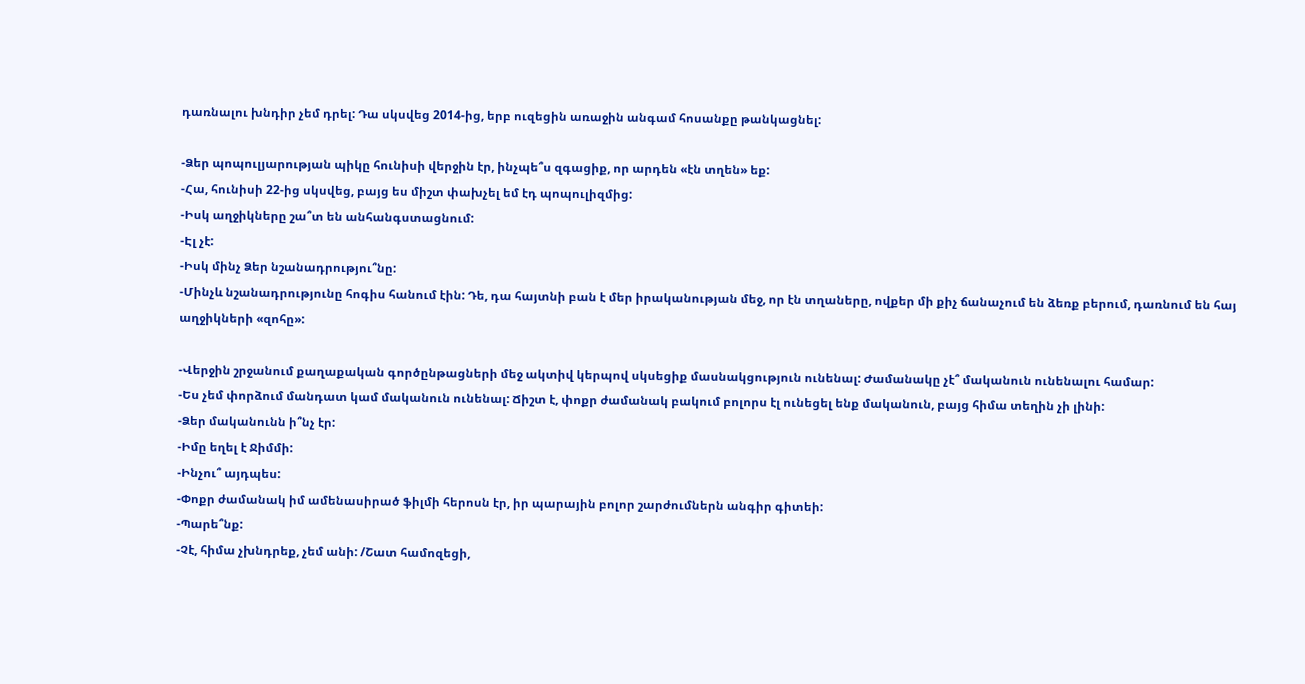դառնալու խնդիր չեմ դրել: Դա սկսվեց 2014-ից, երբ ուզեցին առաջին անգամ հոսանքը թանկացնել:

-Ձեր պոպուլյարության պիկը հունիսի վերջին էր, ինչպե՞ս զգացիք, որ արդեն «էն տղեն» եք:
-Հա, հունիսի 22-ից սկսվեց, բայց ես միշտ փախչել եմ էդ պոպուլիզմից:
-Իսկ աղջիկները շա՞տ են անհանգստացնում:
-Էլ չէ:
-Իսկ մինչ Ձեր նշանադրությու՞նը:
-Մինչև նշանադրությունը հոգիս հանում էին: Դե, դա հայտնի բան է մեր իրականության մեջ, որ էն տղաները, ովքեր մի քիչ ճանաչում են ձեռք բերում, դառնում են հայ աղջիկների «զոհը»:

-Վերջին շրջանում քաղաքական գործընթացների մեջ ակտիվ կերպով սկսեցիք մասնակցություն ունենալ: Ժամանակը չէ՞ մականուն ունենալու համար:
-Ես չեմ փորձում մանդատ կամ մականուն ունենալ: Ճիշտ է, փոքր ժամանակ բակում բոլորս էլ ունեցել ենք մականուն, բայց հիմա տեղին չի լինի:
-Ձեր մականունն ի՞նչ էր:
-Իմը եղել է Ջիմմի:
-Ինչու՞ այդպես:
-Փոքր ժամանակ իմ ամենասիրած ֆիլմի հերոսն էր, իր պարային բոլոր շարժումներն անգիր գիտեի:
-Պարե՞նք:
-Չէ, հիմա չխնդրեք, չեմ անի: /Շատ համոզեցի,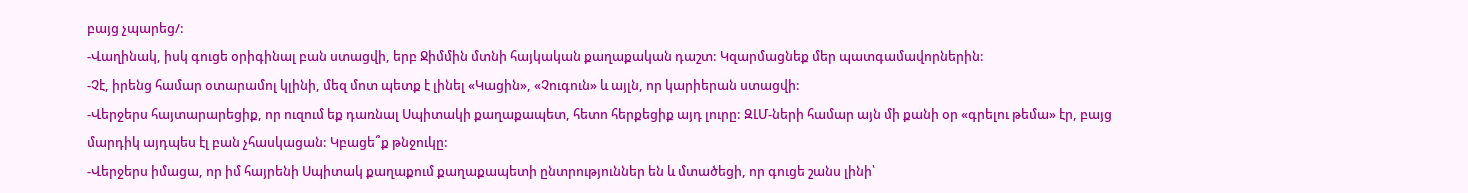բայց չպարեց/:
-Վաղինակ, իսկ գուցե օրիգինալ բան ստացվի, երբ Ջիմմին մտնի հայկական քաղաքական դաշտ: Կզարմացնեք մեր պատգամավորներին:
-Չէ, իրենց համար օտարամոլ կլինի, մեզ մոտ պետք է լինել «Կացին», «Չուգուն» և այլն, որ կարիերան ստացվի:
-Վերջերս հայտարարեցիք, որ ուզում եք դառնալ Սպիտակի քաղաքապետ, հետո հերքեցիք այդ լուրը: ԶԼՄ-ների համար այն մի քանի օր «գրելու թեմա» էր, բայց մարդիկ այդպես էլ բան չհասկացան: Կբացե՞ք թնջուկը:
-Վերջերս իմացա, որ իմ հայրենի Սպիտակ քաղաքում քաղաքապետի ընտրություններ են և մտածեցի, որ գուցե շանս լինի՝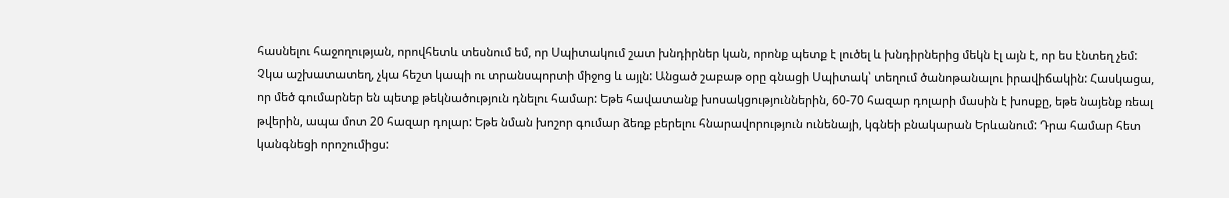հասնելու հաջողության, որովհետև տեսնում եմ, որ Սպիտակում շատ խնդիրներ կան, որոնք պետք է լուծել և խնդիրներից մեկն էլ այն է, որ ես էնտեղ չեմ: Չկա աշխատատեղ, չկա հեշտ կապի ու տրանսպորտի միջոց և այլն: Անցած շաբաթ օրը գնացի Սպիտակ՝ տեղում ծանոթանալու իրավիճակին: Հասկացա, որ մեծ գումարներ են պետք թեկնածություն դնելու համար: Եթե հավատանք խոսակցություններին, 60-70 հազար դոլարի մասին է խոսքը, եթե նայենք ռեալ թվերին, ապա մոտ 20 հազար դոլար: Եթե նման խոշոր գումար ձեռք բերելու հնարավորություն ունենայի, կգնեի բնակարան Երևանում: Դրա համար հետ կանգնեցի որոշումիցս: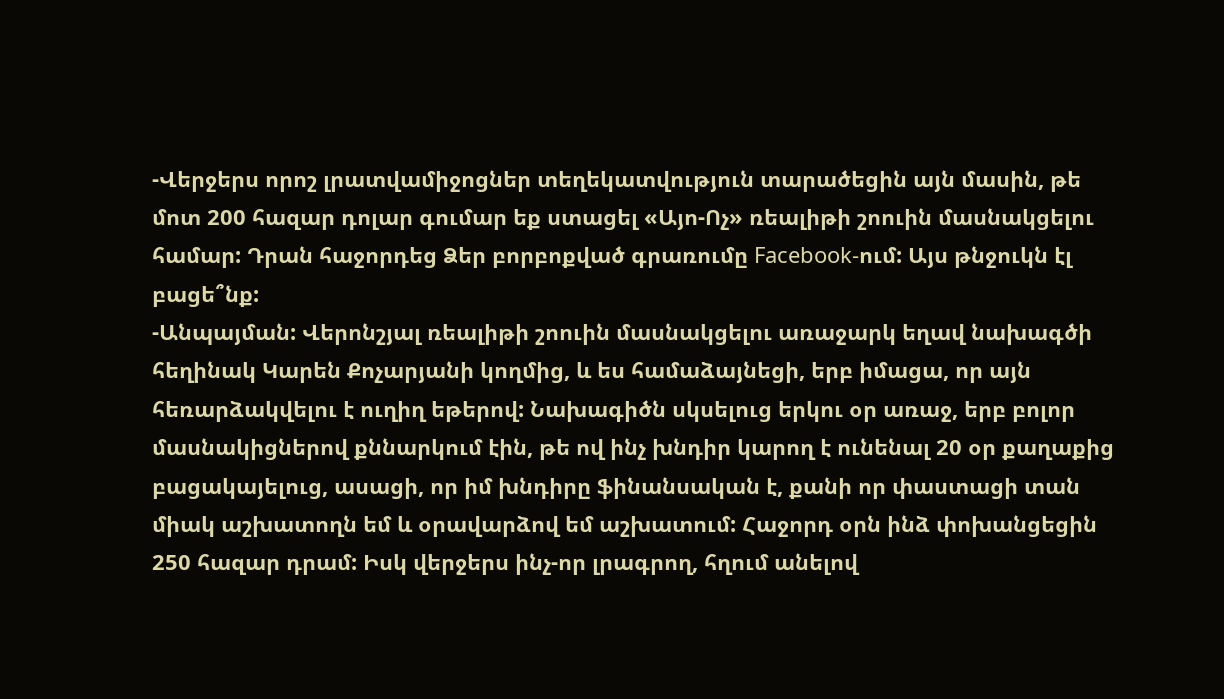-Վերջերս որոշ լրատվամիջոցներ տեղեկատվություն տարածեցին այն մասին, թե մոտ 200 հազար դոլար գումար եք ստացել «Այո-Ոչ» ռեալիթի շոուին մասնակցելու համար: Դրան հաջորդեց Ձեր բորբոքված գրառումը Facebook-ում: Այս թնջուկն էլ բացե՞նք:
-Անպայման: Վերոնշյալ ռեալիթի շոուին մասնակցելու առաջարկ եղավ նախագծի հեղինակ Կարեն Քոչարյանի կողմից, և ես համաձայնեցի, երբ իմացա, որ այն հեռարձակվելու է ուղիղ եթերով: Նախագիծն սկսելուց երկու օր առաջ, երբ բոլոր մասնակիցներով քննարկում էին, թե ով ինչ խնդիր կարող է ունենալ 20 օր քաղաքից բացակայելուց, ասացի, որ իմ խնդիրը ֆինանսական է, քանի որ փաստացի տան միակ աշխատողն եմ և օրավարձով եմ աշխատում: Հաջորդ օրն ինձ փոխանցեցին 250 հազար դրամ: Իսկ վերջերս ինչ-որ լրագրող, հղում անելով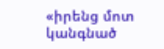«իրենց մոտ կանգնած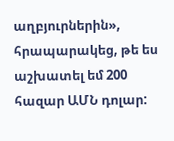աղբյուրներին», հրապարակեց, թե ես աշխատել եմ 200 հազար ԱՄՆ դոլար: